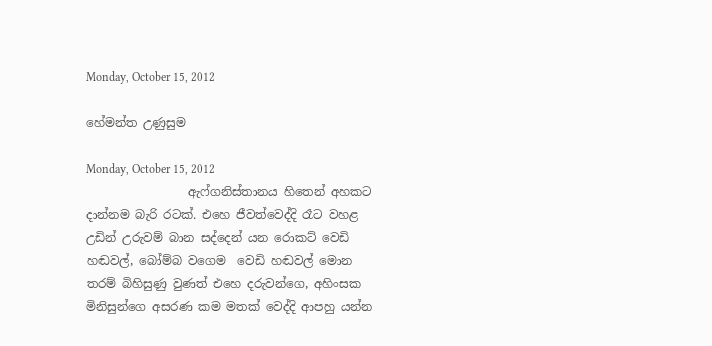Monday, October 15, 2012

හේමන්ත උණුසුම

Monday, October 15, 2012
                 ඇෆ්ගනිස්තානය හිතෙන් අහකට දාන්නම බැරි රටක්. එහෙ ජීවත්වෙද්දි රෑට වහළ උඩින් උරුවම් බාන සද්දෙන් යන රොකට් වෙඩි හඬවල්, බෝම්බ වගෙම  වෙඩි හඬවල් මොන තරම් බිහිසුණු වුණත් එහෙ දරුවන්ගෙ, අහිංසක මිනිසුන්ගෙ අසරණ කම මතක් වෙද්දි ආපහු යන්න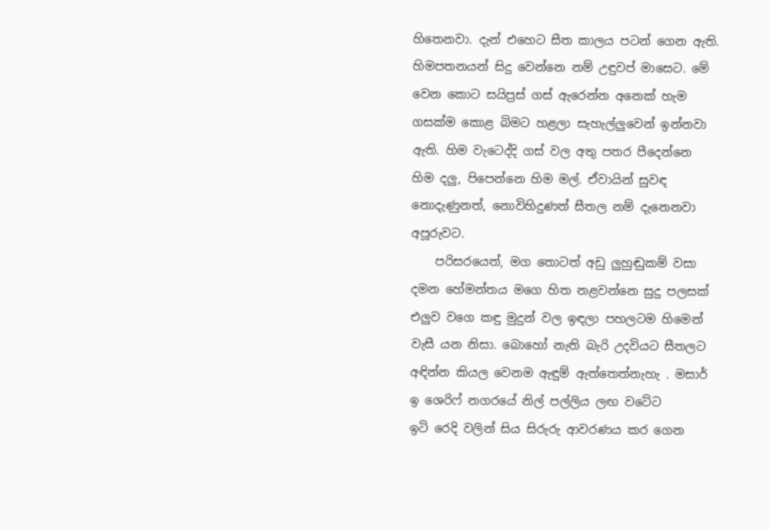හිතෙනවා. දැන් එහෙට සීත කාලය පටන් ගෙන ඇති. හිමපතනයන් සිදු වෙන්නෙ නම් උඳුවප් මාසෙට. මේ වෙන කොට සයිප්‍රස් ගස් ඇරෙන්න අනෙක් හැම ගසක්ම කොළ බිමට හළලා සැහැල්ලුවෙන් ඉන්නවා ඇති. හිම වැටෙද්දි ගස් වල අතු පතර පීදෙන්නෙ හිම දලු, පිපෙන්නෙ හිම මල්. ඒවායින් සුවඳ නොදැණුනත්, නොවිහිදුණත් සීතල නම් දැනෙනවා අපූරුවට.
    පරිසරයෙත්, මග තොටත් අඩු ලුහුඬුකම් වසා දමන හේමන්තය මගෙ හිත නළවන්නෙ සුදු පලසක් එලුව වගෙ කඳු මුදුන් වල ඉඳලා පහලටම හිමෙන් වැසී යන නිසා. බොහෝ නැති බැරි උදවියට සීතලට අඳින්න කියල වෙනම ඇඳුම් ඇත්තෙත්නැහැ . මසාර් ඉ ශෙරිෆ් නගරයේ නිල් පල්ලිය ලඟ වටේට
ඉටි රෙදි වලින් සිය සිරුරු ආවරණය කර ගෙන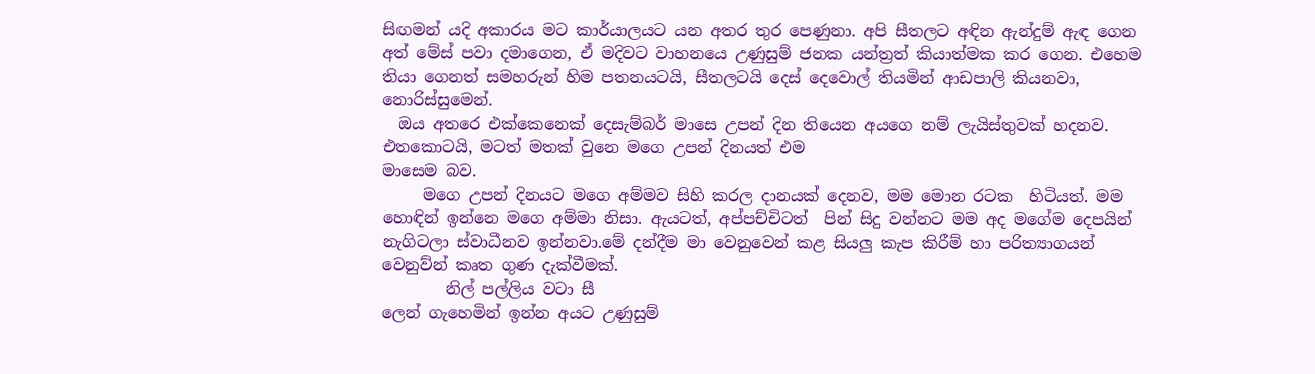සිඟමන් යදි අකාරය මට කාර්යාලයට යන අතර තුර පෙණුනා. අපි සීතලට අඳින ඇන්දුම් ඇඳ ගෙන අත් මේස් පවා දමාගෙන, ඒ මදිවට වාහනයෙ උණුසුම් ජනක යන්ත්‍රත් කියාත්මක කර ගෙන. එහෙම තියා ගෙනත් සමහරුන් හිම පතනයටයි, සීතලටයි දෙස් දෙවොල් තියමින් ආඩපාලි කියනවා, නොරිස්සුමෙන්.
  ඔය අතරෙ එක්කෙනෙක් දෙසැම්බර් මාසෙ උපන් දින තියෙන අයගෙ නම් ලැයිස්තුවක් හදනව. එතකොටයි, මටත් මතක් වුනෙ මගෙ උපන් දිනයත් එම
මාසෙම බව.
     මගෙ උපන් දිනයට මගෙ අම්මව සිහි කරල දානයක් දෙනව, මම මොන රටක  හිටියත්. මම හොඳින් ඉන්නෙ මගෙ අම්මා නිසා. ඇයටත්, අප්පච්චිටත්  පින් සිදු වන්නට මම අද මගේම දෙපයින් නැගිටලා ස්වාධීනව ඉන්නවා.මේ දන්දීම මා වෙනුවෙන් කළ සියලු කැප කිරීම් හා පරිත්‍යාගයන් වෙනුව්න් කෘත ගුණ දැක්වීමක්.
        නිල් පල්ලිය වටා සී
ලෙන් ගැහෙමින් ඉන්න අයට උණුසුම්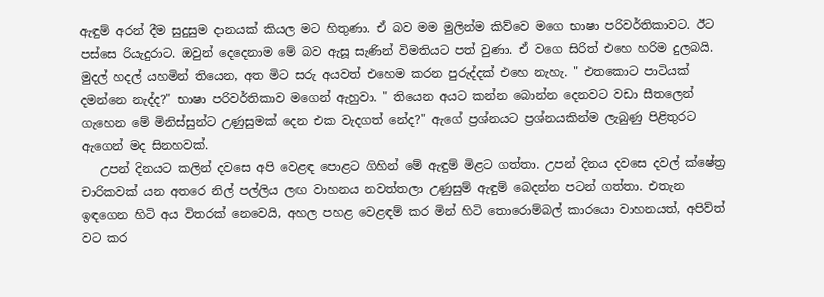ඇඳුම් අරන් දීම සුදුසුම දානයක් කියල මට හිතුණා. ඒ බව මම මුලින්ම කිව්වෙ මගෙ භාෂා පරිවර්තිකාවට. ඊට පස්සෙ රියැදුරාට. ඔවුන් දෙදෙනාම මේ බව ඇසූ සැණින් විමතියට පත් වුණා. ඒ වගෙ සිරිත් එහෙ හරිම දුලබයි. මුදල් හදල් යහමින් තියෙන, අත මිට සරු අයවත් එහෙම කරන පුරුද්දක් එහෙ නැහැ. " එතකොට පාටියක් දමන්නෙ නැද්ද?" භාෂා පරිවර්තිකාව මගෙන් ඇහුවා. " තියෙන අයට කන්න බොන්න දෙනවට වඩා සීතලෙන් ගැහෙන මේ මිනිස්සුන්ට උණුසුමක් දෙන එක වැදගත් නේද?" ඇගේ ප්‍රශ්නයට ප්‍රශ්නයකින්ම ලැබුණු පිළිතුරට ඇගෙන් මද සිනහවක්.
   උපන් දිනයට කලින් දවසෙ අපි වෙළඳ පොළට ගිහින් මේ ඇඳුම් මිළට ගත්තා. උපන් දිනය දවසෙ දවල් ක්ෂේත්‍ර චාරිකවක් යන අතරෙ නිල් පල්ලිය ලඟ වාහනය නවත්තලා උණුසුම් ඇඳුම් බෙදන්න පටන් ගත්තා. එතැන ඉඳගෙන හිටි අය විතරක් නෙවෙයි, අහල පහළ වෙළඳම් කර මින් හිටි තොරොම්බල් කාරයො වාහනයත්, අපිව්ත් වට කර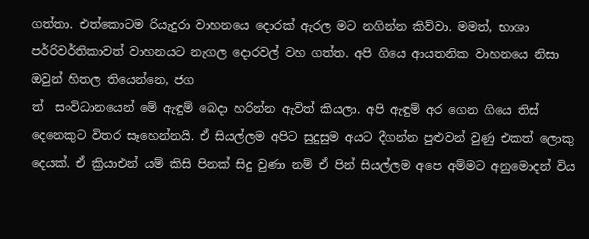ගත්තා. එත්කොටම රියැදුරා වාහනයෙ දොරක් ඇරල මට නගින්න කිව්වා. මමත්, භාශා පර්‍රිවර්තිකාවත් වාහනයට නැගල දොරවල් වහ ගත්ත. අපි ගියෙ ආයතනික වාහනයෙ නිසා ඔවුන් හිතල තියෙන්නෙ, ජග
ත්  සංවිධානයෙන් මේ ඇඳුම් බෙදා හරින්න ඇවිත් කියලා. අපි ඇඳුම් අර ගෙන ගියෙ තිස් දෙනෙකුට විතර සෑහෙන්නයි. ඒ සියල්ලම අපිට සුදුසුම අයට දීගන්න පුළුවන් වුණු එකත් ලොකු දෙයක්. ඒ ක්‍රියාඑන් යම් කිසි පිනක් සිදු වුණා නම් ඒ පින් සියල්ලම අපෙ අම්මට අනුමොදන් විය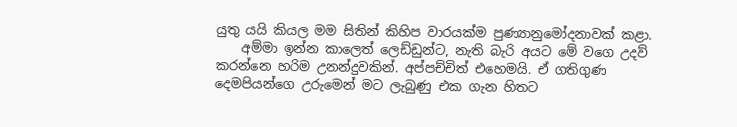යුතු යයි කියල මම සිතින් කිහිප වාරයක්ම පුණ්‍යානුමෝදනාවක් කළා.
    අම්මා ඉන්න කාලෙත් ලෙඩ්ඩුන්ට, නැති බැරි අයට මේ වගෙ උදව් කරන්නෙ හරිම උනන්දුවකින්. අප්පච්චිත් එහෙමයි. ඒ ගතිගුණ දෙමපියන්ගෙ උරුමෙන් මට ලැබුණු එක ගැන හිතට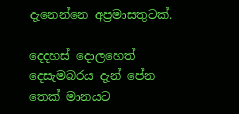දැනෙන්නෙ අප්‍රමාසතුටක්.

දෙදහස් දොලහෙත් දෙසැමබරය දැන් පේන තෙක් මානයට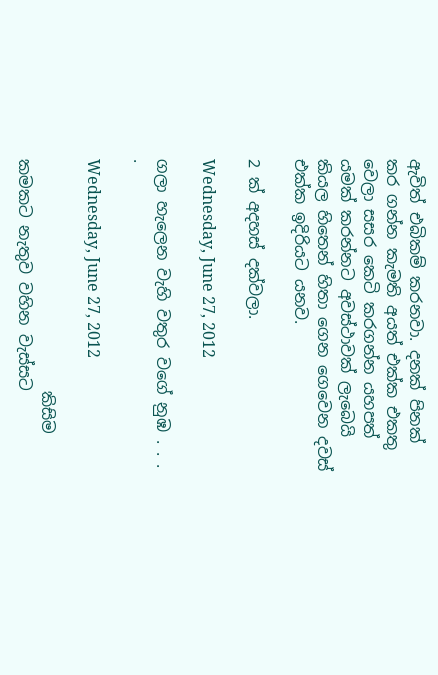ඇවිත් එබිකම් කරනවා. දනක් පිනක් කර ගන්න කැමති අයත් එක්ක එකතු වෙලා සසර කෙටි කරගන්න යහපත් යමක් කරන්නට අවස්ථාවක් ලැබෙයි කියල හිතෙන් හිතා ගෙන ගෙවෙන දවස් එක්ක ඉදිරියට යනව.

2 ක් අදහස් දක්වලා.

Wednesday, June 27, 2012

ගලා හැලෙන වැහි වතුර වගේ නුඹ . . . .

Wednesday, June 27, 2012

                             කිසිම කමකට නැතුව වහින වැස්සට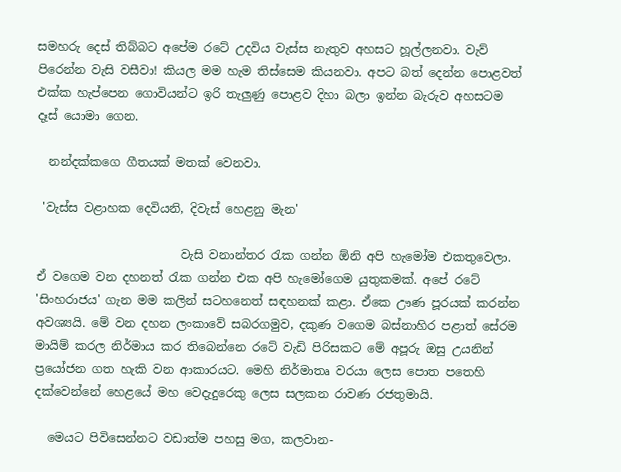සමහරු දෙස් තිබ්බට අපේම රටේ උදවිය වැස්ස නැතුව අහසට හූල්ලනවා. වැව් පිරෙන්න වැසි වසීවා! කියල මම හැම තිස්සෙම කියනවා. අපට බත් දෙන්න පොළවත් එක්ක හැප්පෙන ගොවියන්ට ඉරි තැලුණු පොළව දිහා බලා ඉන්න බැරුව අහසටම දෑස් යොමා ගෙන.

  නන්දක්කගෙ ගීතයක් මතක් වෙනවා.

 'වැස්ස වළාහක දෙවියනි, දිවැස් හෙළනු මැන'

                        වැසි වනාන්තර රැක ගන්න ඕනි අපි හැමෝම එකතුවෙලා. ඒ වගෙම වන දහනත් රැක ගන්න එක අපි හැමෝගෙම යුතුකමක්. අපේ රටේ 'සිංහරාජය' ගැන මම කලින් සටහනෙත් සඳහනක් කළා. ඒකෙ ඌණ පූරයක් කරන්න අවශ්‍යයි. මේ වන දහන ලංකාවේ සබරගමුව, දකුණ වගෙම බස්නාහිර පළාත් සේරම මායිම් කරල නිර්මාය කර තිබෙන්නෙ රටේ වැඩි පිරිසකට මේ අපූරු ඔසු උයනින් ප්‍රයෝජන ගත හැකි වන ආකාරයට. මෙහි නිර්මාතෘ වරයා ලෙස පොත පතෙහි දක්වෙන්නේ හෙළයේ මහ වෙදැදුරෙකු ලෙස සලකන රාවණ රජතුමායි.

  මෙයට පිවිසෙන්නට වඩාත්ම පහසු මග, කලවාන-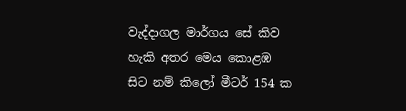වැද්දාගල මාර්ගය සේ කිව හැකි අතර මෙය කොළඹ සිට නම් කිලෝ මීටර් 154 ක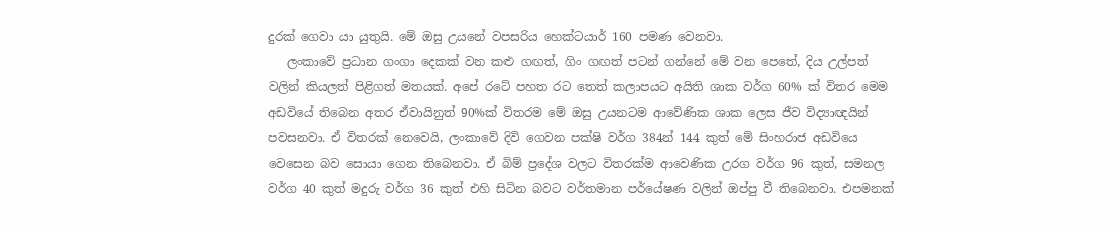දුරක් ගෙවා යා යුතුයි. මේ ඔසු උයනේ වපසරිය හෙක්ටයාර් 160 පමණ වෙනවා.
   ලංකාවේ ප්‍රධාන ගංගා දෙකක් වන කළු ගඟත්, ගිං ගඟත් පටන් ගන්නේ මේ වන පෙතේ, දිය උල්පත් වලින් කියලත් පිළිගත් මතයක්. අපේ රටේ පහත රට තෙත් කලාපයට අයිති ශාක වර්ග 60% ක් විතර මෙම අඩවියේ තිබෙන අතර ඒවායිනුත් 90%ක් විතරම මේ ඔසු උයනටම ආවේණික ශාක ලෙස ජීව විද්‍යාඥයින් පවසනවා. ඒ විතරක් නෙවෙයි, ලංකාවේ දිවි ගෙවන පක්ෂි වර්ග 384න් 144 කුත් මේ සිංහරාජ අඩවියෙ වෙසෙන බව සොයා ගෙන තිබෙනවා. ඒ බිම් ප්‍රදේශ වලට විතරක්ම ආවෙණික උරග වර්ග 96 කුත්, සමනල වර්ග 40 කුත් මදුරු වර්ග 36 කුත් එහි සිටින බවට වර්තමාන පර්යේෂණ වලින් ඔප්පු වී තිබෙනවා. එපමනක්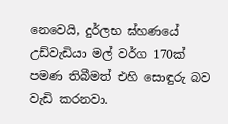නෙවෙයි, දුර්ලභ ඝ්හණයේ උඩ්වැඩියා මල් වර්ග 170ක් පමණ තිබීමත් එහි සොඳුරු බව වැඩි කරනවා.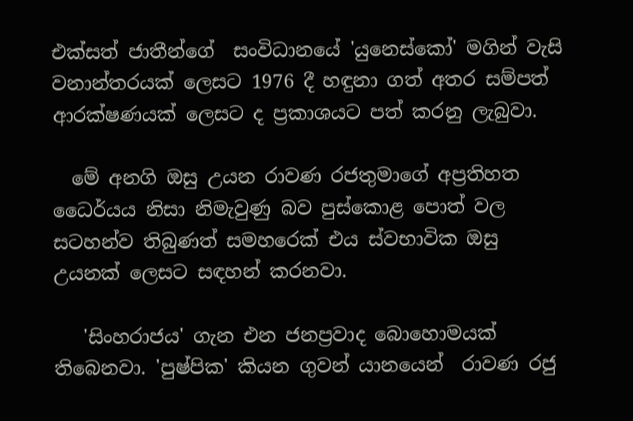එක්සත් ජාතීන්ගේ  සංවිධානයේ 'යුනෙස්කෝ' මගින් වැසි වනාන්තරයක් ලෙසට 1976 දී හඳුනා ගත් අතර සම්පත් ආරක්ෂණයක් ලෙසට ද ප්‍රකාශයට පත් කරනු ලැබුවා.

  මේ අනගි ඔසු උයන රාවණ රජතුමාගේ අප්‍රතිහත ධෛර්යය නිසා නිමැවුණු බව පුස්කොළ පොත් වල සටහන්ව තිබුණත් සමහරෙක් එය ස්වභාවික ඔසු උයනක් ලෙසට සඳහන් කරනවා.

   'සිංහරාජය' ගැන එන ජනප්‍රවාද බොහොමයක් තිබෙනවා. 'පුෂ්පික' කියන ගුවන් යානයෙන්  රාවණ රජු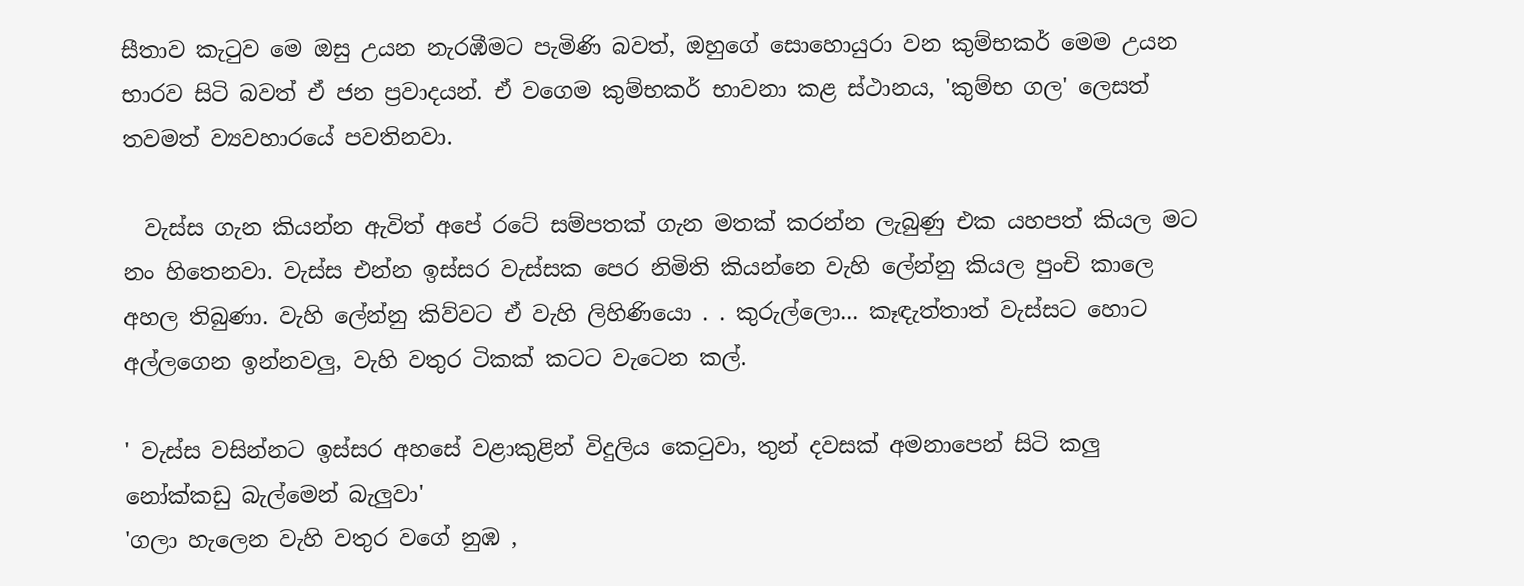සීතාව කැටුව මෙ ඔසු උයන නැරඹීමට පැමිණි බවත්, ඔහුගේ සොහොයුරා වන කුම්භකර් මෙම උයන භාරව සිටි බවත් ඒ ජන ප්‍රවාදයන්. ඒ වගෙම කුම්භකර් භාවනා කළ ස්ථානය, 'කුම්භ ගල' ලෙසත් තවමත් ව්‍යවහාරයේ පවතිනවා.

  වැස්ස ගැන කියන්න ඇවිත් අපේ රටේ සම්පතක් ගැන මතක් කරන්න ලැබුණු එක යහපත් කියල මට නං හිතෙනවා. වැස්ස එන්න ඉස්සර වැස්සක පෙර නිමිති කියන්නෙ වැහි ලේන්නු කියල පුංචි කාලෙ අහල තිබුණා. වැහි ලේන්නු කිව්වට ඒ වැහි ලිහිණියො . . කුරුල්ලො... කෑඳැත්තාත් වැස්සට හොට අල්ලගෙන ඉන්නවලු, වැහි වතුර ටිකක් කටට වැටෙන කල්.

' වැස්ස වසින්නට ඉස්සර අහසේ වළාකුළින් විදුලිය කෙටුවා, තුන් දවසක් අමනාපෙන් සිටි කලු නෝක්කඩු බැල්මෙන් බැලුවා'
'ගලා හැලෙන වැහි වතුර වගේ නුඹ ,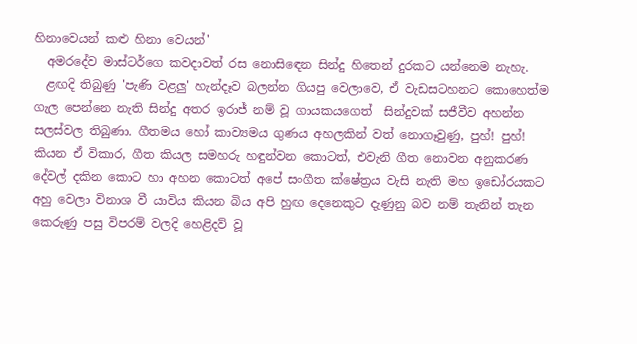හිනාවෙයන් කළු හිනා වෙයන්'
  අමරදේව මාස්ටර්ගෙ කවදාවත් රස නොසිඳෙන සින්දු හිතෙන් දුරකට යන්නෙම නැහැ.
  ළඟදි තිබුණු 'පැණි වළලු' හැන්දෑව බලන්න ගියපු වෙලාවෙ, ඒ වැඩසටහනට කොහෙත්ම ගැල පෙන්නෙ නැති සින්දු අතර ඉරාජ් නම් වූ ගායකයගෙත්  සින්දුවක් සජීවීව අහන්න සලස්වල තිබුණා. ගීතමය හෝ කාව්‍යමය ගුණය අහලකින් වත් නොගෑවුණු, පුහ්! පුහ්! කියන ඒ විකාර, ගීත කියල සමහරු හඳුන්වන කොටත්, එවැනි ගීත නොවන අනුකරණ දේවල් දකින කොට හා අහන කොටත් අපේ සංගීත ක්ෂේත්‍රය වැසි නැති මහ ඉඩෝරයකට අහු වෙලා විනාශ වී යාවිය කියන බිය අපි හුඟ දෙනෙකුට දැණුනු බව නම් තැනින් තැන කෙරුණු පසු විපරම් වලදි හෙළිදව් වූ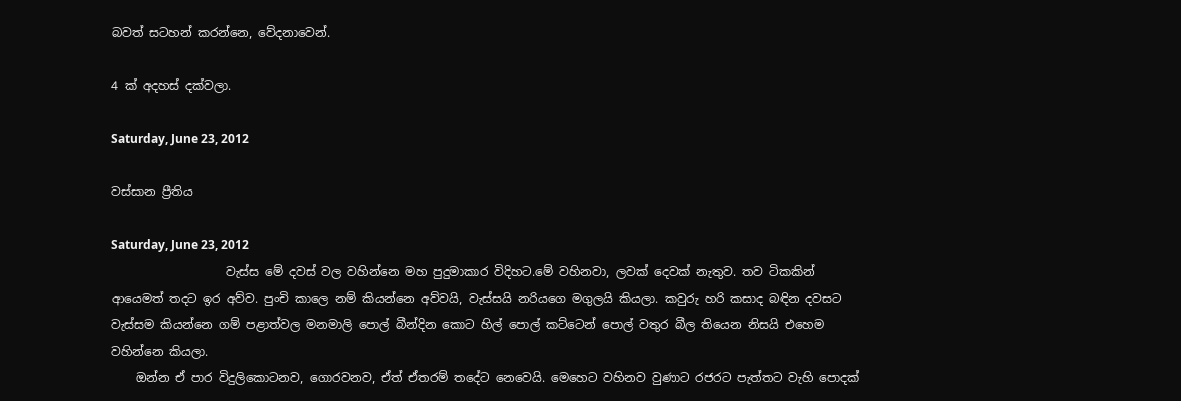බවත් සටහන් කරන්නෙ, වේදනාවෙන්.

4 ක් අදහස් දක්වලා.

Saturday, June 23, 2012

වස්සාන ප්‍රීතිය

Saturday, June 23, 2012
                   වැස්ස මේ දවස් වල වහින්නෙ මහ පුදුමාකාර විදිහට.මේ වහිනවා, ලවක් දෙවක් නැතුව. තව ටිකකින් ආයෙමත් තදට ඉර අව්ව. පුංචි කාලෙ නම් කියන්නෙ අව්වයි, වැස්සයි නරියගෙ මගුලයි කියලා. කවුරු හරි කසාද බඳින දවසට වැස්සම කියන්නෙ ගම් පළාත්වල මනමාලි පොල් බීන්දින කොට හිල් පොල් කට්ටෙන් පොල් වතුර බීල තියෙන නිසයි එහෙම වහින්නෙ කියලා.
    ඔන්න ඒ පාර විදුලිකොටනව, ගොරවනව, ඒත් ඒතරම් තදේට නෙවෙයි. මෙහෙට වහිනව වුණාට රජරට පැත්තට වැහි පොදක්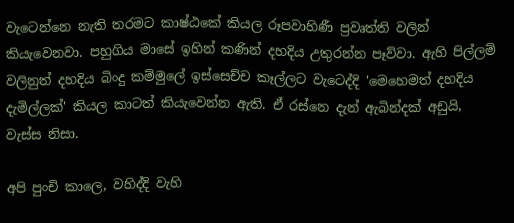වැටෙන්නෙ නැති තරමට කාෂ්ඨකේ කියල රූපවාහිණී ප්‍රවෘත්ති වලින් කියැවෙනවා. පහුගිය මාසේ ඉහින් කණින් දහදිය උතුරන්න පෑව්වා. ඇහි පිල්ලම් වලිනුත් දහදිය බිංදු කම්මුලේ ඉස්සෙච්ච කෑල්ලට වැටෙද්දි 'මෙහෙමත් දහදිය දැමිල්ලක්' කියල කාටත් කියැවෙන්න ඇති. ඒ රස්නෙ දැන් ඇබින්දක් අඩුයි, වැස්ස නිසා.

අපි පුංචි කාලෙ, වහිද්දි වැහි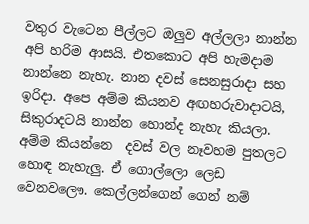වතුර වැටෙන පීල්ලට ඔලුව අල්ලලා නාන්න අපි හරිම ආසයි. එතකොට අපි හැමදාම නාන්නෙ නැහැ. නාන දවස් සෙනසුරාදා සහ ඉරිදා. අපෙ අම්ම කියනව අඟහරුවාදාටයි, සිකුරාදටයි නාන්න හොන්ද නැහැ කියලා. අම්ම කියන්නෙ  දවස් වල නෑවහම පුතලට හොඳ නැහැලු. ඒ ගොල්ලො ලෙඩ වෙනවලෞ. කෙල්ලන්ගෙන් ගෙන් නම්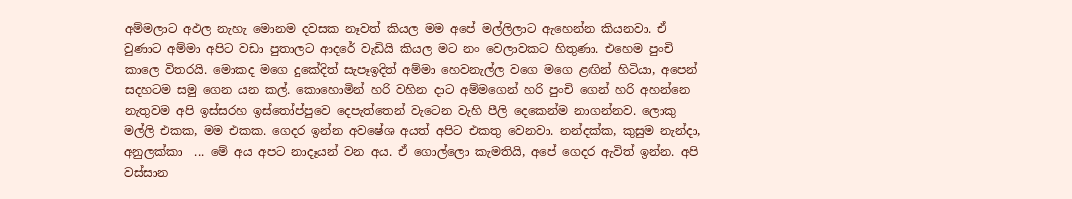අම්මලාට අඵල නැහැ මොනම දවසක නෑවත් කියල මම අපේ මල්ලිලාට ඇහෙන්න කියනවා. ඒ වුණාට අම්මා අපිට වඩා පුතාලට ආදරේ වැඩියි කියල මට නං වෙලාවකට හිතුණා. එහෙම පුංචි කාලෙ විතරයි. මොකද මගෙ දුකේදිත් සැපෑඉදිත් අම්මා හෙවනැල්ල වගෙ මගෙ ළඟින් හිටියා, අපෙන් සදහටම සමු ගෙන යන කල්. කොහොමින් හරි වහින දාට අම්මගෙන් හරි පුංචි ගෙන් හරි අහන්නෙ නැතුවම අපි ඉස්සරහ ඉස්තෝප්පුවෙ දෙපැත්තෙන් වැටෙන වැහි පීලි දෙකෙන්ම නාගන්නව. ලොකු මල්ලි එකක, මම එකක. ගෙදර ඉන්න අවෂේශ අයත් අපිට එකතු වෙනවා. නන්දක්ක, කුසුම නැන්දා, අනුලක්කා  ... මේ අය අපට නාදෑයන් වන අය. ඒ ගොල්ලො කැමතියි, අපේ ගෙදර ඇවිත් ඉන්න. අපි වස්සාන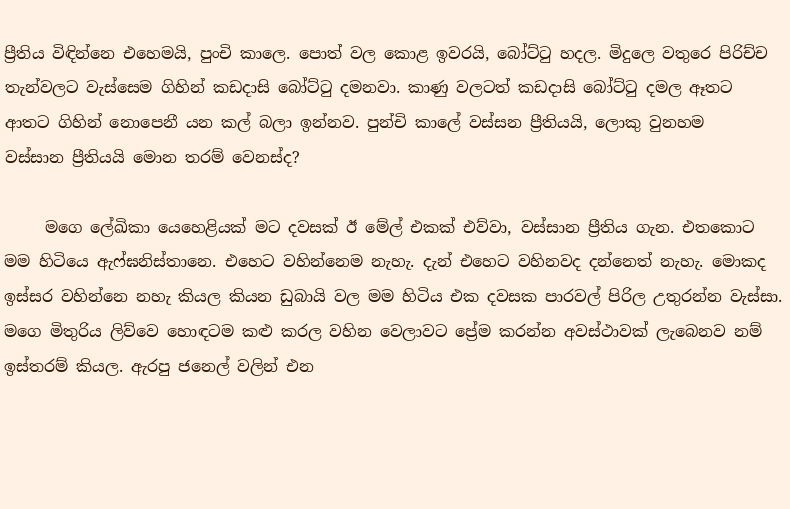ප්‍රීතිය විඳින්නෙ එහෙමයි, පුංචි කාලෙ. පොත් වල කොළ ඉවරයි, බෝට්ටු හදල. මිදුලෙ වතුරෙ පිරිච්ච තැන්වලට වැස්සෙම ගිහින් කඩදාසි බෝට්ටු දමනවා. කාණු වලටත් කඩදාසි බෝට්ටු දමල ඈතට ආතට ගිහින් නොපෙනී යන කල් බලා ඉන්නව. පුන්චි කාලේ වස්සන ප්‍රීතියයි, ලොකු වුනහම
වස්සාන ප්‍රීතියයි මොන තරම් වෙනස්ද?

     මගෙ ලේඛිකා යෙහෙළියක් මට දවසක් ඊ මේල් එකක් එව්වා, වස්සාන ප්‍රීතිය ගැන. එතකොට මම හිටියෙ ඇෆ්ඝනිස්තානෙ. එහෙට වහින්නෙම නැහැ. දැන් එහෙට වහිනවද දන්නෙත් නැහැ. මොකද ඉස්සර වහින්නෙ නහැ කියල කියන ඩුබායි වල මම හිටිය එක දවසක පාරවල් පිරිල උතුරන්න වැස්සා. මගෙ මිතුරිය ලිව්වෙ හොඳටම කළු කරල වහින වෙලාවට ප්‍රේම කරන්න අවස්ථාවක් ලැබෙනව නම් ඉස්තරම් කියල. ඇරපු ජනෙල් වලින් එන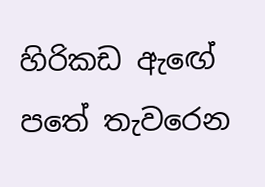හිරිකඩ ඇඟේ පතේ තැවරෙන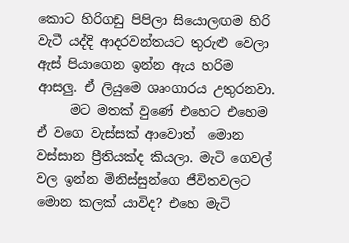කොට හිරිගඩු පිපිලා සියොලඟම හිරි වැටී යද්දි ආදරවන්තයට තුරුළු වෙලා ඇස් පියාගෙන ඉන්න ඇය හරිම ආසලු. ඒ ලියුමෙ ශෘංගාරය උතුරනවා.
     මට මතක් වුණේ එහෙට එහෙම ඒ වගෙ වැස්සක් ආවොත්  මොන
වස්සාන ප්‍රීතියක්ද කියලා. මැටි ගෙවල් වල ඉන්න මිනිස්සුන්ගෙ ජීවිතවලට මොන කලක් යාවිද? එහෙ මැටි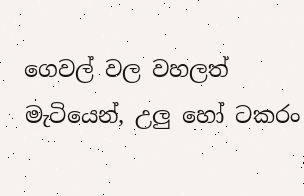ගෙවල් වල වහලත් මැටියෙන්, උලු හෝ ටකරං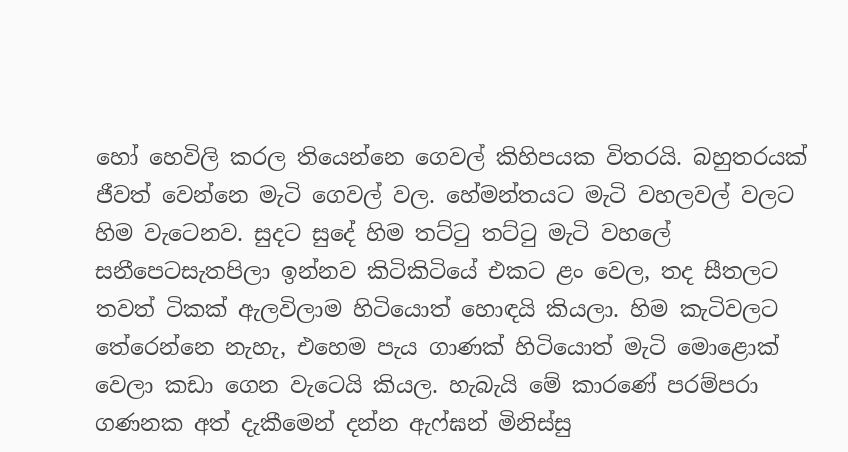හෝ හෙවිලි කරල තියෙන්නෙ ගෙවල් කිහිපයක විතරයි. බහුතරයක් ජීවත් වෙන්නෙ මැටි ගෙවල් වල. හේමන්තයට මැටි වහලවල් වලට හිම වැටෙනව. සුදට සුදේ හිම තට්ටු තට්ටු මැටි වහලේ සනීපෙටසැතපිලා ඉන්නව කිටිකිටියේ එකට ළං වෙල, තද සීතලට තවත් ටිකක් ඇලවිලාම හිටියොත් හොඳයි කියලා. හිම කැටිවලට තේරෙන්නෙ නැහැ, එහෙම පැය ගාණක් හිටියොත් මැටි මොළොක් වෙලා කඩා ගෙන වැටෙයි කියල. හැබැයි මේ කාරණේ පරම්පරා ගණනක අත් දැකීමෙන් දන්න ඇෆ්ඝන් මිනිස්සු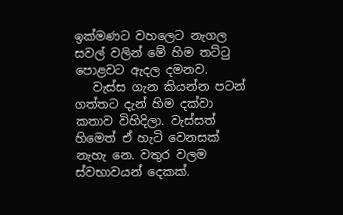ඉක්මණට වහලෙට නැගල සවල් වලින් මේ හිම තට්ටු පොළවට ඇදල දමනව.
   වැස්ස ගැන කියන්න පටන් ගත්තට දැන් හිම දක්වා කතාව විහිදිලා. වැස්සත් හිමෙත් ඒ හැටි වෙනසක් නැහැ නෙ. වතුර වලම ස්වභාවයන් දෙකක්.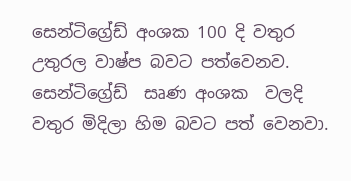සෙන්ටිග්‍රේඩ් අංශක 100 දි වතුර උතුරල වාෂ්ප බවට පත්වෙනව. සෙන්ටිග්‍රේඩ්  සෘණ අංශක  වලදි  වතුර මිදිලා හිම බවට පත් වෙනවා.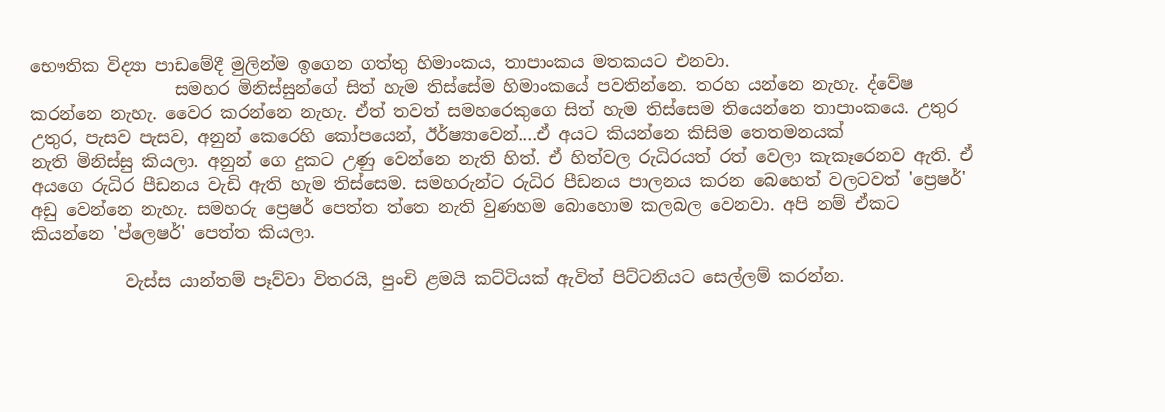භෞතික විද්‍යා පාඩමේදී මුලින්ම ඉගෙන ගත්තු හිමාංකය, තාපාංකය මතකයට එනවා.
                 සමහර මිනිස්සුන්ගේ සිත් හැම තිස්සේම හිමාංකයේ පවතින්නෙ. තරහ යන්නෙ නැහැ. ද්වේෂ කරන්නෙ නැහැ. වෛර කරන්නෙ නැහැ. ඒත් තවත් සමහරෙකුගෙ සිත් හැම තිස්සෙම තියෙන්නෙ තාපාංකයෙ. උතුර උතුර, පැසව පැසව, අනුන් කෙරෙහි කෝපයෙන්, ඊර්ෂ්‍යාවෙන්....ඒ අයට කියන්නෙ කිසිම තෙතමනයක්
නැති මිනිස්සු කියලා. අනුන් ගෙ දුකට උණු වෙන්නෙ නැති හිත්. ඒ හිත්වල රුධිරයත් රත් වෙලා කැකෑරෙනව ඇති. ඒ අයගෙ රුධිර පීඩනය වැඩි ඇති හැම තිස්සෙම. සමහරුන්ට රුධිර පීඩනය පාලනය කරන බෙහෙත් වලටවත් 'ප්‍රෙෂර්' අඩු වෙන්නෙ නැහැ. සමහරු ප්‍රෙෂර් පෙත්ත ත්තෙ නැති වුණහම බොහොම කලබල වෙනවා. අපි නම් ඒකට කියන්නෙ 'ප්ලෙෂර්' පෙත්ත කියලා.

           වැස්ස යාන්තම් පෑව්වා විතරයි, පුංචි ළමයි කට්ටියක් ඇවිත් පිට්ටනියට සෙල්ලම් කරන්න.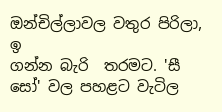ඔන්චිල්ලාවල වතුර පිරිලා, ඉ
ගන්න බැරි  තරමට. 'සී සෝ' වල පහළට වැටිල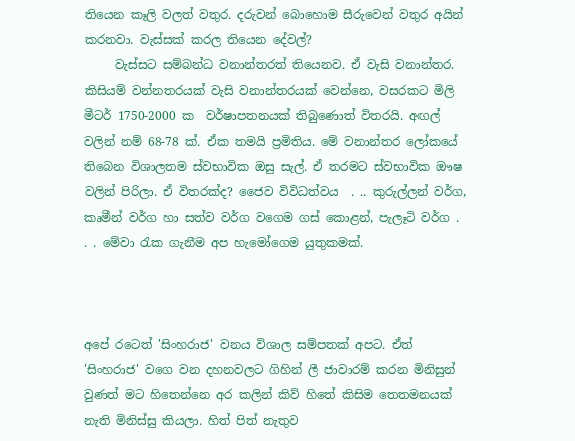තියෙන කෑලි වලත් වතුර. දරුවන් බොහොම සීරුවෙන් වතුර අයින් කරනවා. වැස්සක් කරල තියෙන දේවල්?
     වැස්සට සම්බන්ධ වනාන්තරත් තියෙනව. ඒ වැසි වනාන්තර. කිසියම් වන්නතරයක් වැසි වනාන්තරයක් වෙන්නෙ, වසරකට මිලි මීටර් 1750-2000 ක  වර්ෂාපතනයක් තිබුණොත් විතරයි. අඟල් වලින් නම් 68-78 ක්. ඒක තමයි ප්‍රමිතිය. මේ වනාන්තර ලෝකයේ තිබෙන විශාලතම ස්වභාවික ඔසු සැල්. ඒ තරමට ස්වභාවික ඖෂ
වලින් පිරිලා. ඒ විතරක්ද? ජෛව විවිධත්වය  . .. කුරුල්ලන් වර්ග, කෘමීන් වර්ග හා සත්ව වර්ග වගෙම ගස් කොළන්, පැලෑටි වර්ග . . . මේවා රැක ගැනීම අප හැමෝගෙම යුතුකමක්.



අපේ රටෙත් 'සිංහරාජ' වනය විශාල සම්පතක් අපට. ඒත් 'සිංහරාජ' වගෙ වන දහනවලට ගිහින් ලී ජාවාරම් කරන මිනිසුන් වුණත් මට හිතෙන්නෙ අර කලින් කිව් හිතේ කිසිම තෙතමනයක් නැති මිනිස්සු කියලා. හිත් පිත් නැතුව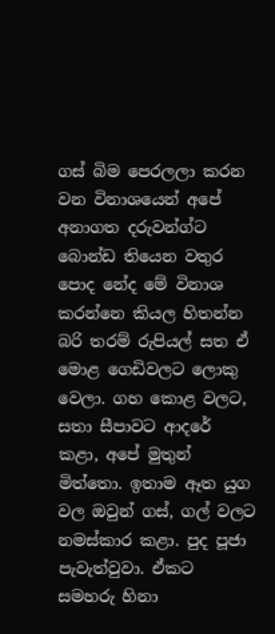ගස් බිම පෙරලලා කරන වන විනාශයෙන් අපේ අනාගත දරුවන්ග්ට බොන්ඩ තියෙන වතුර පොද නේද මේ විනාශ කරන්නෙ කියල හිතන්න බරි තරම් රුපියල් සත ඒ මොළ ගෙඩිවලට ලොකු වෙලා. ගහ කොළ වලට, සතා සීපාවට ආදරේ කළා, අපේ මුතුන් මිත්තො. ඉතාම ඈත යුග වල ඔවුන් ගස්, ගල් වලට නමස්කාර කළා. පුද පූජා පැවැත්වුවා. ඒකට සමහරු හිනා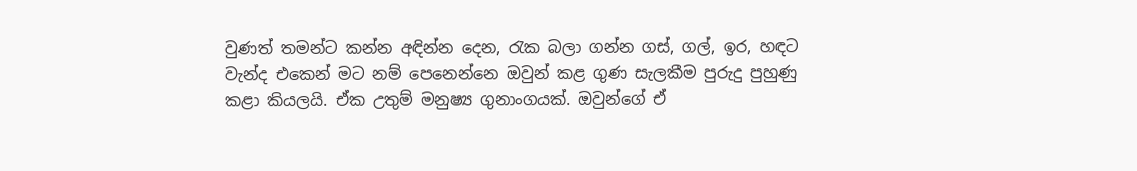වුණත් තමන්ට කන්න අඳින්න දෙන, රැක බලා ගන්න ගස්, ගල්, ඉර, හඳට වැන්ද එකෙන් මට නම් පෙනෙන්නෙ ඔවුන් කළ ගුණ සැලකීම පුරුදු පුහුණු කළා කියලයි. ඒක උතුම් මනුෂ්‍ය ගුනාංගයක්. ඔවුන්ගේ ඒ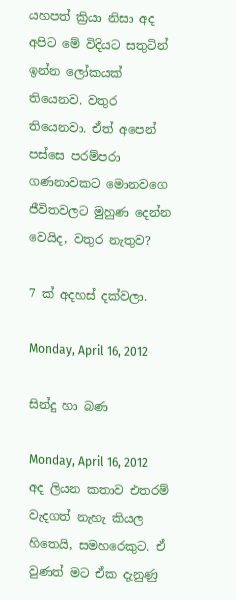යහපත් ක්‍රියා නිසා අද අපිට මේ විදියට සතුටින් ඉන්න ලෝකයක් තියෙනව. වතුර තියෙනවා. ඒත් අපෙන් පස්සෙ පරම්පරා ගණනාවකට මොනවගෙ ජීවිතවලට මුහුණ දෙන්න වෙයිද, වතුර නැතුව?

7 ක් අදහස් දක්වලා.

Monday, April 16, 2012

සින්දු හා බණ

Monday, April 16, 2012
අද ලියන කතාව එතරම් වැදගත් නැහැ කියල හිතෙයි, සමහරෙකුට. ඒ වුණත් මට ඒක දැනුණු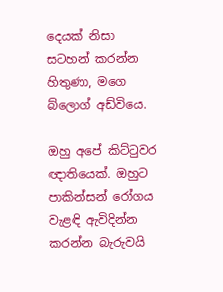දෙයක් නිසා සටහන් කරන්න හිතුණා, මගෙ බ්ලොග් අඩ්වියෙ.

ඔහු අපේ කිට්ටුවර ඥාතියෙක්. ඔහුට පාකින්සන් රෝගය වැළඳි ඇවිදින්න කරන්න බැරුවයි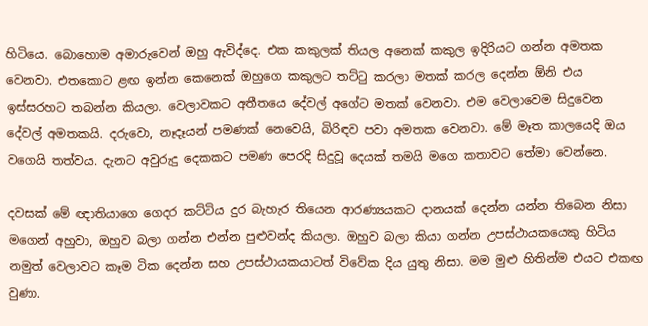හිටියෙ. බොහොම අමාරුවෙන් ඔහු ඇවිද්දෙ. එක කකුලක් තියල අනෙක් කකුල ඉදිරියට ගන්න අමතක වෙනවා. එතකොට ළඟ ඉන්න කෙනෙක් ඔහුගෙ කකුලට තට්ටු කරලා මතක් කරල දෙන්න ඕනි එය ඉස්සරහට තබන්න කියලා. වෙලාවකට අතීතයෙ දේවල් අගේට මතක් වෙනවා. එම වෙලාවෙම සිදුවෙන දේවල් අමතකයි. දරුවො, නෑදෑයන් පමණක් නෙවෙයි, බිරිඳව පවා අමතක වෙනවා. මේ මෑත කාලයෙදි ඔය වගෙයි තත්වය. දැනට අවුරුදු දෙකකට පමණ පෙරදි සිදුවූ දෙයක් තමයි මගෙ කතාවට තේමා වෙන්නෙ.

දවසක් මේ ඥාතියාගෙ ගෙදර කට්ටිය දුර බැහැර තියෙන ආරණ්‍යයකට දානයක් දෙන්න යන්න තිබෙන නිසා මගෙන් අහුවා, ඔහුව බලා ගන්න එන්න පුළුවන්ද කියලා. ඔහුව බලා කියා ගන්න උපස්ථායකයෙකු හිටිය නමුත් වෙලාවට කෑම ටික දෙන්න සහ උපස්ථායකයාටත් විවේක දිය යුතු නිසා. මම මුළු හිතින්ම එයට එකඟ වුණා.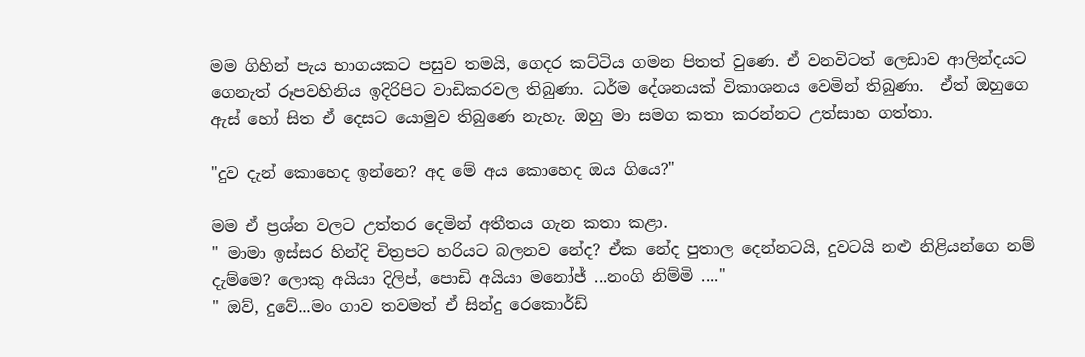මම ගිහින් පැය භාගයකට පසුව තමයි, ගෙදර කට්ටිය ගමන පිතත් වුණෙ. ඒ වනවිටත් ලෙඩාව ආලින්දයට ගෙනැත් රූපවහිනිය ඉදිරිපිට වාඩිකරවල තිබුණා. ධර්ම දේශනයක් විකාශනය වෙමින් තිබුණා.  ඒත් ඔහුගෙ ඇස් හෝ සිත ඒ දෙසට යොමුව තිබුණෙ නැහැ. ඔහු මා සමග කතා කරන්නට උත්සාහ ගත්තා.

"දුව දැන් කොහෙද ඉන්නෙ? අද මේ අය කොහෙද ඔය ගියෙ?"

මම ඒ ප්‍රශ්න වලට උත්තර දෙමින් අතීතය ගැන කතා කළා.
" මාමා ඉස්සර හින්දි චිත්‍රපට හරියට බලනව නේද? ඒක නේද පුතාල දෙන්නටයි, දුවටයි නළු නිළියන්ගෙ නම් දැම්මෙ? ලොකු අයියා දිලිප්, පොඩි අයියා මනෝජ් ...නංගි නිම්මි ...."
" ඔව්, දුවේ...මං ගාව තවමත් ඒ සින්දු රෙකොර්ඩ්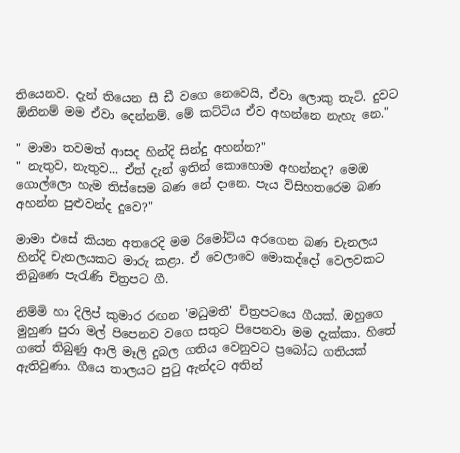තියෙනව. දැන් තියෙන සී ඩී වගෙ නෙවෙයි, ඒවා ලොකු තැටි. දුවට ඕනිනම් මම ඒවා දෙන්නම්. මේ කට්ටිය ඒව අහන්නෙ නැහැ නෙ."

" මාමා තවමත් ආසද හින්දි සින්දු අහන්න?"
" නැතුව, නැතුව... ඒත් දැන් ඉතින් කොහොම අහන්නද? මෙඔ ගොල්ලො හැම තිස්සෙම බණ නේ දානෙ. පැය විසිහතරෙම බණ අහන්න පුළුවන්ද දුවෙ?"

මාමා එසේ කියන අතරෙදි මම රිමෝට්ය අරගෙන බණ චැනලය හින්දි චැනලයකට මාරු කළා. ඒ වෙලාවෙ මොකද්දෝ වෙලවකට තිබුණෙ පැරැණි චිත්‍රපට ගී.

නිම්මි හා දිලිප් කුමාර රඟන 'මධුමතී' චිත්‍රපටයෙ ගීයක්. ඔහුගෙ  මුහුණ පුරා මල් පිපෙනව වගෙ සතුට පිපෙනවා මම දැක්කා. හිතේ ගතේ තිබුණු ආලි මෑලි දුබල ගතිය වෙනුවට ප්‍රබෝධ ගතියක් ඇතිවුණා. ගීයෙ තාලයට පුටු ඇන්දට අතින්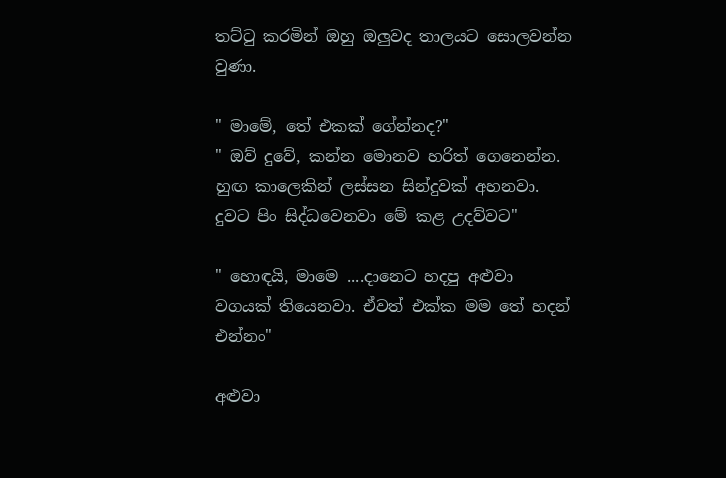තට්ටු කරමින් ඔහු ඔලුවද තාලයට සොලවන්න වුණා.

" මාමේ, තේ එකක් ගේන්නද?"
" ඔව් දුවේ, කන්න මොනව හරිත් ගෙනෙන්න. හුඟ කාලෙකින් ලස්සන සින්දුවක් අහනවා. දුවට පිං සිද්ධවෙනවා මේ කළ උදව්වට"

" හොඳයි, මාමෙ ....දානෙට හදපු අළුවා වගයක් තියෙනවා. ඒවත් එක්ක මම තේ හදන් එන්නං"

අළුවා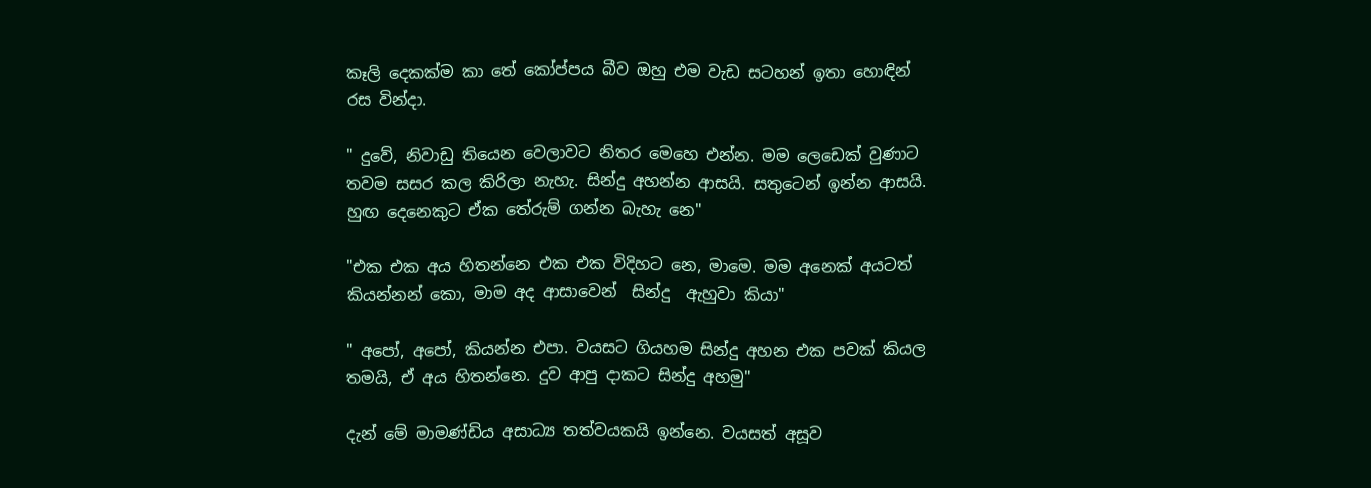කෑලි දෙකක්ම කා තේ කෝප්පය බීව ඔහු එම වැඩ සටහන් ඉතා හොඳින් රස වින්දා.

" දුවේ, නිවාඩු තියෙන වෙලාවට නිතර මෙහෙ එන්න. මම ලෙඩෙක් වුණාට තවම සසර කල කිරිලා නැහැ. සින්දු අහන්න ආසයි. සතුටෙන් ඉන්න ආසයි. හුඟ දෙනෙකුට ඒක තේරුම් ගන්න බැහැ නෙ"

"එක එක අය හිතන්නෙ එක එක විදිහට නෙ, මාමෙ. මම අනෙක් අයටත් කියන්නන් කො, මාම අද ආසාවෙන්  සින්දු  ඇහුවා කියා"

" අපෝ, අපෝ, කියන්න එපා. වයසට ගියහම සින්දු අහන එක පවක් කියල තමයි, ඒ අය හිතන්නෙ. දුව ආපු දාකට සින්දු අහමු"

දැන් මේ මාමණ්ඩිය අසාධ්‍ය තත්වයකයි ඉන්නෙ. වයසත් අසූව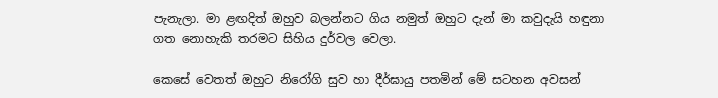පැනැලා. මා ළඟදිත් ඔහුව බලන්නට ගිය නමුත් ඔහුට දැන් මා කවුදැයි හඳුනා ගත නොහැකි තරමට සිහිය දුර්වල වෙලා.

කෙසේ වෙතත් ඔහුට නිරෝගි සුව හා දීර්ඝායු පතමින් මේ සටහන අවසන්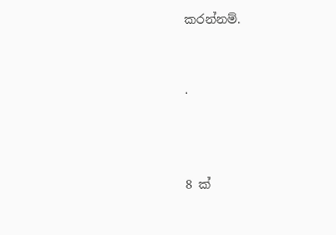කරන්නම්.


.



8 ක්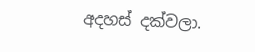අදහස් දක්වලා.